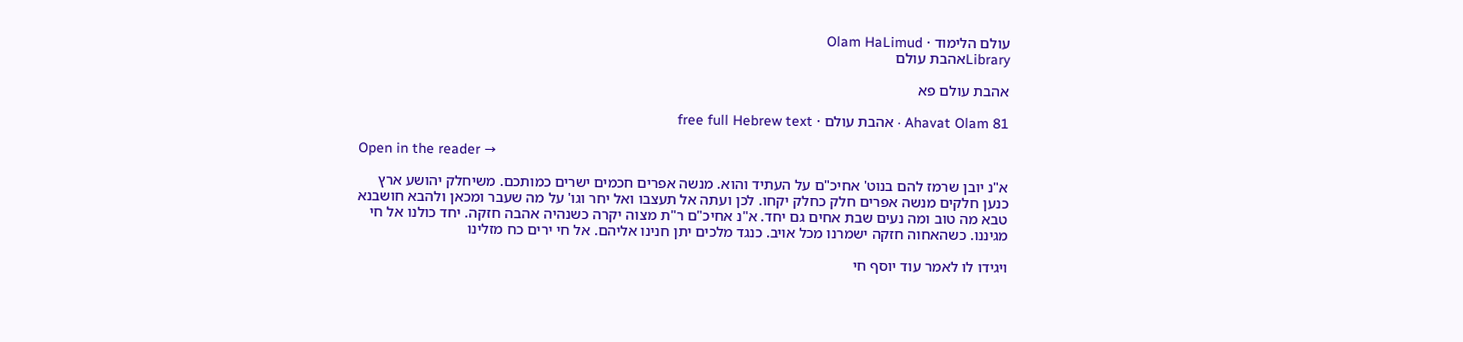עולם הלימוד · Olam HaLimud
Libraryאהבת עולם

אהבת עולם פא

Ahavat Olam 81 · אהבת עולם · free full Hebrew text

Open in the reader →

א"נ יובן שרמז להם בנוט' אחיכ"ם על העתיד והוא. מנשה אפרים חכמים ישרים כמותכם. משיחלק יהושע ארץ כנען חלקים מנשה אפרים חלק כחלק יקחו. לכן ועתה אל תעצבו ואל יחר וגו' על מה שעבר ומכאן ולהבא חושבנא טבא מה טוב ומה נעים שבת אחים גם יחד. א"נ אחיכ"ם ר"ת מצוה יקרה כשנהיה אהבה חזקה. יחד כולנו אל חי מגיננו. כשהאחוה חזקה ישמרנו מכל אויב. כנגד מלכים יתן חנינו אליהם. אל חי ירים כח מזלינו

ויגידו לו לאמר עוד יוסף חי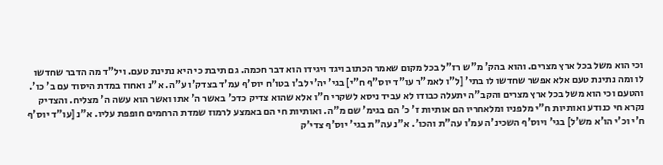וכי הוא משל בכל ארץ מצרים. והוא בהק' מ"ש רז"ל בכל מקום שאמר הכתוב ויגד ויגידו הוא דבר חכמה. גם תיבת כי היא נתינת טעם. ויל"ד מה הדבר שחדשו לו ומה נתינת טעם אלא אפשר שחדשו לו בתי' [ל"ו לאמ"ר עו"ד יוס"ף ח"י] בגי' יה'י לב'ו בטו'ח יוס'ף עמ'ד בצדק'ו ע"ה. א"נ ואחוז במדת היסוד עם ב' כו'. והטעם וכי הוא משל בכל ארץ מצרים והקב"ה יתעלה כבודו לא עביד ניסא לשקרי ח"ו אלא שהוא צדיק כדכ' באשר ה' אתו ואשר הוא עשה ה' מצליח. והצדיק נקרא חי כנודע ואותיות ח"י מלפניו ומלאחריו הם אותיות ז' כ' הם בגימ' שם מ"ה. ואותיות חי הם באמצע לרמוז שמדת הרחמים חופפת עליו. א"נ [עו"ד יוס'ף ח'י וכ'י הו'א מש'ל] בגי' ויוס'ף השכינ'ה עמ'ו עה"ת והכו'. א"נ עה"ת בגי' יוס'ף צדי'ק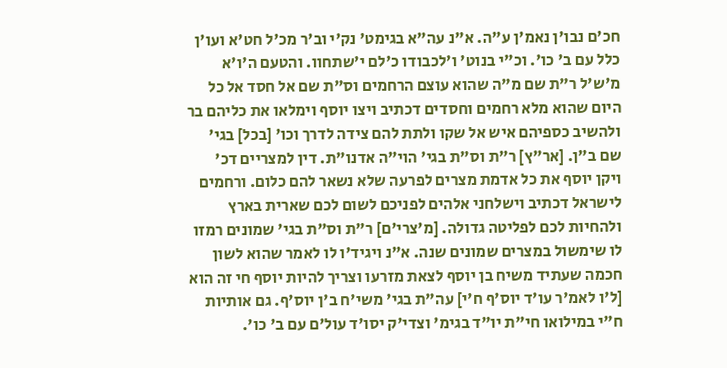חכ'ם נבו'ן נאמ'ן ע"ה. א"נ עה"א בגימט' נק'י וב'ר מכ'ל חט'א ועו'ן כלל עם ב' כו'. וכ"י בנוט' ו'לכבודו כ'לם י'שתחוו. והטעם ה'ו'א מ'ש'ל ר"ת שם מ"ה שהוא עוצם הרחמים וס"ת שם אל חסד אל כל היום שהוא מלא רחמים וחסדים דכתיב ויצו יוסף וימלאו את כליהם בר ולהשיב כספיהם איש אל שקו ולתת להם צידה לדרך וכו' [בכל] בגי' שם ב"ן. [אר"ץ] ר"ת וס"ת בגי' הוי"ה אדנו"ת. דין למצריים דכ' ויקן יוסף את כל אדמת מצרים לפרעה שלא נשאר להם כלום. ורחמים לישראל דכתיב וישלחני אלהים לפניכם לשום לכם שארית בארץ ולהחיות לכם לפליטה גדולה. [מ'צרי'ם] ר"ת וס"ת בגי' שמונים רמזו לו שימשול במצרים שמונים שנה. א"נ ויגיד'ו לו לאמר שהוא לשון חכמה שעתיד משיח בן יוסף לצאת מזרעו וצריך להיות יוסף חי זה הוא [ל'ו לאמ'ר עו'ד יוס'ף ח'י] עה"ת בגי' משי'ח ב'ן יוס'ף. גם אותיות ח"י במילואו חי"ת יו"ד בגימ' וצדי'ק יסו'ד עול'ם עם ב' כו'.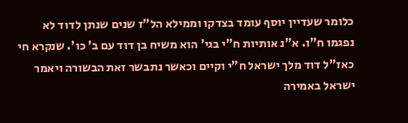כלומר שעדיין יוסף עומד בצדקו וממילא הל"ז שנים שנתן לדוד לא נפגמו ח"ו. א"נ אותיות ח"י בגי' הוא משיח בן דוד עם ב' כו'. שנקרא חי כאז"ל דוד מלך ישראל ח"י וקיים וכאשר נתבשר זאת הבשורה ויאמר ישראל באמירה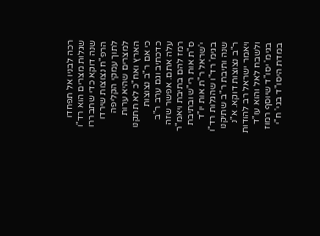רכה לבניו אל תפחדו שגלות מצרים הוא רד"ו שנה דוקא כדי שתבררו הרפ"ח נצוצות שירדו לתוך עמקי הקליפה למצרים שהיא ערות הארץ ואח"כ לא תתקנו כי אם ר"ב נצוצות כדכתיב וגם ערב ר"ב עלה אתם. אפשר שזה רמז להם בתיבת ויאמ"ר ס"ת אות רי"ש ובתיבת י'שראל ר"ת אות יו"ד בגימ' רד"ו שהגלות רד"ו שנה ותיבת ר"ב שתיקנו ר"ב נצוצות דוקא. א"נ ויאמר ישראל רב להודות ולשבח לאל והוא עו"ד בגימ' יסו"ד שיוסף רמוז במדת היסו"ד בגי' ח"י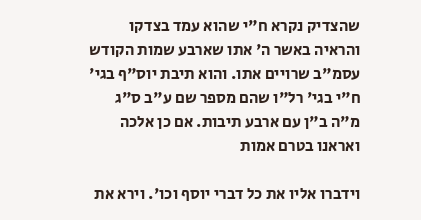שהצדיק נקרא ח"י שהוא עמד בצדקו והראיה באשר ה' אתו שארבע שמות הקודש עסמ"ב שרויים אתו. והוא תיבת יוס"ף בגי' ח"י בגי' רל"ו שהם מספר שם ע"ב ס"ג מ"ה ב"ן עם ארבע תיבות. אם כן אלכה ואראנו בטרם אמות

וידברו אליו את כל דברי יוסף וכו'. וירא את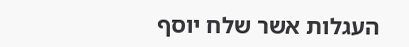העגלות אשר שלח יוסף